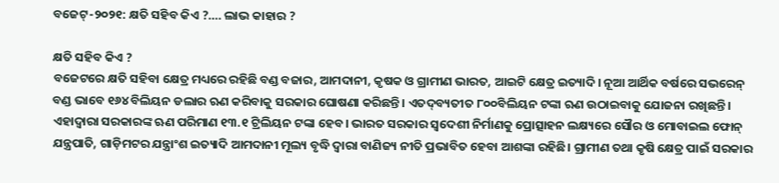ବଜେଟ୍‌-୨୦୨୧: କ୍ଷତି ସହିବ କିଏ ?…. ଲାଭ କାହାର ?

କ୍ଷତି ସହିବ କିଏ ?
ବଜେଟରେ କ୍ଷତି ସହିବା କ୍ଷେତ୍ର ମଧ୍ୟରେ ରହିଛି ବଣ୍ଡ ବଜାର, ଆମଦାନୀ, କୃଷକ ଓ ଗ୍ରାମୀଣ ଭାରତ, ଆଇଟି କ୍ଷେତ୍ର ଇତ୍ୟାଦି। ନୂଆ ଆର୍ଥିକ ବର୍ଷରେ ସଭରେନ୍‌ ବଣ୍ଡ ଭାବେ ୧୬୪ ବିଲିୟନ ଡଲାର ଋଣ କରିବାକୁ ସରକାର ଘୋଷଣା କରିଛନ୍ତି। ଏତଦ୍‌ବ୍ୟତୀତ ୮୦୦ବିଲିୟନ ଟଙ୍କା ଋଣ ଉଠାଇବାକୁ ଯୋଜନା ରଖିଛନ୍ତି। ଏହାଦ୍ବାରା ସରକାରଙ୍କ ଋଣ ପରିମାଣ ୧୩.୧ ଟ୍ରିଲିୟନ ଟଙ୍କା ହେବ। ଭାରତ ସରକାର ସ୍ବଦେଶୀ ନିର୍ମାଣକୁ ପ୍ରୋତ୍ସାହନ ଲକ୍ଷ୍ୟରେ ସୌର ଓ ମୋବାଇଲ ଫୋନ୍‌ ଯନ୍ତ୍ରପାତି, ଗାଡ଼ିମଟର ଯନ୍ତ୍ରାଂଶ ଇତ୍ୟାଦି ଆମଦାନୀ ମୂଲ୍ୟ ବୃଦ୍ଧି ଦ୍ବାରା ବାଣିଜ୍ୟ ନୀତି ପ୍ରଭାବିତ ହେବା ଆଶଙ୍କା ରହିଛି। ଗ୍ରାମୀଣ ତଥା କୃଷି କ୍ଷେତ୍ର ପାଇଁ ସରକାର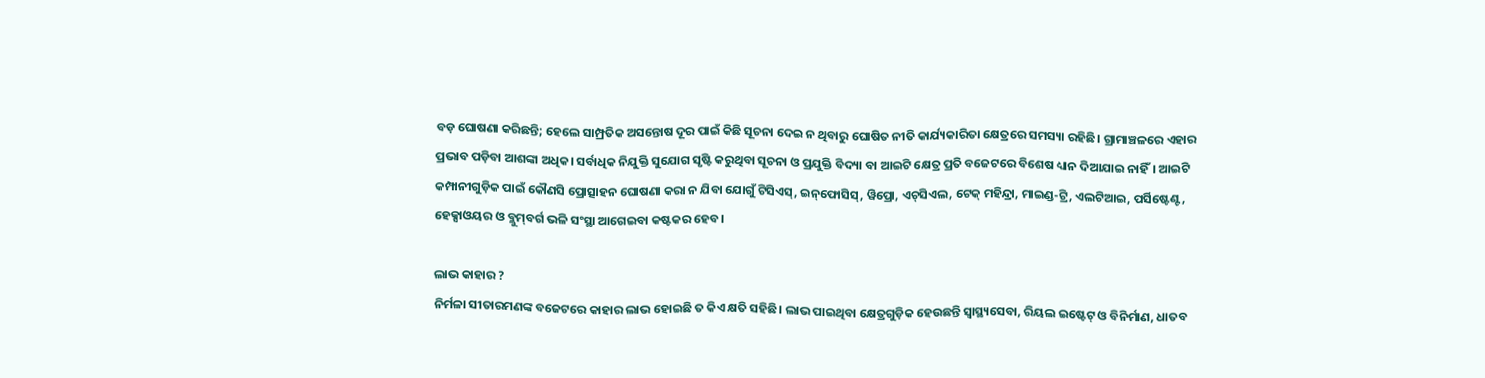ବଡ଼ ଘୋଷଣା କରିଛନ୍ତି; ହେଲେ ସାମ୍ପ୍ରତିକ ଅସନ୍ତୋଷ ଦୂର ପାଇଁ କିଛି ସୂଚନା ଦେଇ ନ ଥିବାରୁ ଘୋଷିତ ନୀତି କାର୍ଯ୍ୟକାରିତା କ୍ଷେତ୍ରରେ ସମସ୍ୟା ରହିଛି। ଗ୍ରାମାଞ୍ଚଳରେ ଏହାର ପ୍ରଭାବ ପଡ଼ିବା ଆଶଙ୍କା ଅଧିକ। ସର୍ବାଧିକ ନିଯୁକ୍ତି ସୁଯୋଗ ସୃଷ୍ଟି କରୁଥିବା ସୂଚନା ଓ ପ୍ରଯୁକ୍ତି ବିଦ୍ୟା ବା ଆଇଟି କ୍ଷେତ୍ର ପ୍ରତି ବଜେଟରେ ବିଶେଷ ଧ୍ୟାନ ଦିଆଯାଇ ନାହିଁ। ଆଇଟି କମ୍ପାନୀଗୁଡ଼ିକ ପାଇଁ କୌଣସି ପ୍ରୋତ୍ସାହନ ଘୋଷଣା କରା ନ ଯିବା ଯୋଗୁଁ ଟିସିଏସ୍‌, ଇନ୍‌ଫୋସିସ୍‌, ୱିପ୍ରୋ, ଏଚ୍‌ସିଏଲ, ଟେକ୍‌ ମହିନ୍ଦ୍ରା, ମାଇଣ୍ଡ-ଟ୍ରି, ଏଲଟିଆଇ, ପର୍ସିଷ୍ଟେଣ୍ଟ, ହେକ୍ସାଓୟର ଓ ବ୍ଲୁମ୍‌ବର୍ଗ ଭଳି ସଂସ୍ଥା ଆଗେଇବା କଷ୍ଟକର ହେବ।

ଲାଭ କାହାର ?
ନିର୍ମଳା ସୀତାରମଣଙ୍କ ବଜେଟରେ କାହାର ଲାଭ ହୋଇଛି ତ କିଏ କ୍ଷତି ସହିଛି। ଲାଭ ପାଇଥିବା କ୍ଷେତ୍ରଗୁଡ଼ିକ ହେଉଛନ୍ତି ସ୍ବାସ୍ଥ୍ୟସେବା, ରିୟଲ ଇଷ୍ଟେଟ୍‌ ଓ ବିନିର୍ମାଣ, ଧାତବ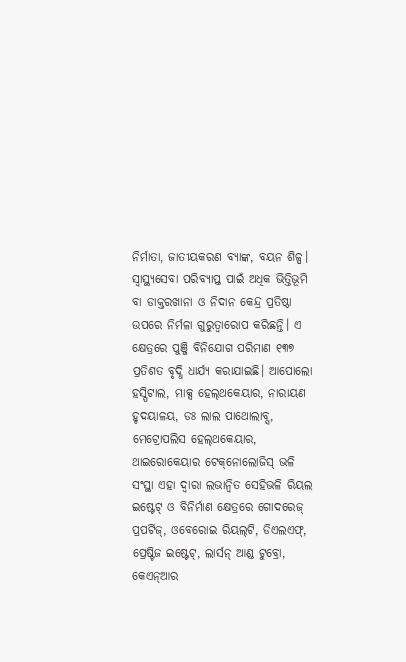ନିର୍ମାତା, ଜାତୀୟକରଣ ବ୍ୟାଙ୍କ, ବୟନ ଶିଳ୍ପ। ସ୍ବାସ୍ଥ୍ୟସେବା ପରିବ୍ୟାପ୍ତ ପାଇଁ ଅଧିକ ଭିତ୍ତିଭୂମି ବା ଡାକ୍ତରଖାନା ଓ ନିଦାନ କେନ୍ଦ୍ର ପ୍ରତିଷ୍ଠା ଉପରେ ନିର୍ମଳା ଗୁରୁତ୍ବାରୋପ କରିଛନ୍ତି। ଏ କ୍ଷେତ୍ରରେ ପୁଞ୍ଜି ବିନିଯୋଗ ପରିମାଣ ୧୩୭ ପ୍ରତିଶତ ବୃଦ୍ଧି ଧାର୍ଯ୍ୟ କରାଯାଇଛି। ଆପୋଲୋ ହସ୍ପିଟାଲ, ମାକ୍ସ ହେଲ୍‌ଥକେୟାର, ନାରାୟଣ ହୃଦୟାଳୟ, ଡଃ ଲାଲ ପାଥୋଲାବ୍ସ, ମେଟ୍ରୋପଲିସ ହେଲ୍‌ଥକେୟାର, ଥାଇରୋକେୟାର ଟେକ୍‌ନୋଲୋଜିସ୍‌ ଭଳି ସଂସ୍ଥା ଏହା ଦ୍ବାରା ଲଭାନ୍ବିତ ସେହିଭଳି ରିୟଲ ଇଷ୍ଟେଟ୍‌ ଓ ବିନିର୍ମାଣ କ୍ଷେତ୍ରରେ ଗୋଦରେଜ୍‌ ପ୍ରପର୍ଟିଜ୍‌, ଓବେରୋଇ ରିୟଲ୍‌ଟି, ଡିଏଲଏଫ୍‌, ପ୍ରେଷ୍ଟିଜ ଇଷ୍ଟେଟ୍‌, ଲାର୍ସନ୍‌ ଆଣ୍ଡ ଟୁବ୍ରୋ, କେଏନ୍‌ଆର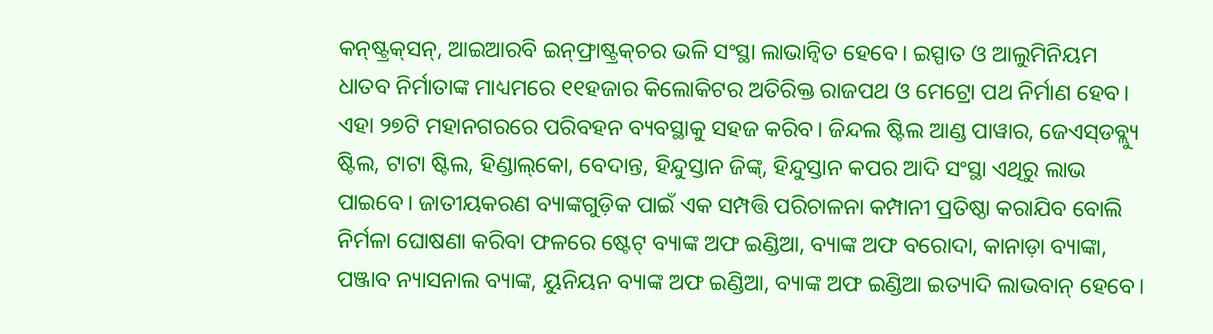କନ୍‌ଷ୍ଟ୍ରକ୍‌ସନ୍‌, ଆଇଆରବି ଇନ୍‌ଫ୍ରାଷ୍ଟ୍ରକ୍‌ଚର ଭଳି ସଂସ୍ଥା ଲାଭାନ୍ବିତ ହେବେ। ଇସ୍ପାତ ଓ ଆଲୁମିନିୟମ ଧାତବ ନିର୍ମାତାଙ୍କ ମାଧ୍ୟମରେ ୧୧ହଜାର କିଲୋକିଟର ଅତିରିକ୍ତ ରାଜପଥ ଓ ମେଟ୍ରୋ ପଥ ନିର୍ମାଣ ହେବ। ଏହା ୨୭ଟି ମହାନଗରରେ ପରିବହନ ବ୍ୟବସ୍ଥାକୁ ସହଜ କରିବ। ଜିନ୍ଦଲ ଷ୍ଟିଲ ଆଣ୍ଡ ପାୱାର, ଜେଏସ୍‌ଡବ୍ଲ୍ୟୁ ଷ୍ଟିଲ, ଟାଟା ଷ୍ଟିଲ, ହିଣ୍ଡାଲ୍‌କୋ, ବେଦାନ୍ତ, ହିନ୍ଦୁସ୍ତାନ ଜିଙ୍କ୍‌, ହିନ୍ଦୁସ୍ତାନ କପର ଆଦି ସଂସ୍ଥା ଏଥିରୁ ଲାଭ ପାଇବେ। ଜାତୀୟକରଣ ବ୍ୟାଙ୍କଗୁଡ଼ିକ ପାଇଁ ଏକ ସମ୍ପତ୍ତି ପରିଚାଳନା କମ୍ପାନୀ ପ୍ରତିଷ୍ଠା କରାଯିବ ବୋଲି ନିର୍ମଳା ଘୋଷଣା କରିବା ଫଳରେ ଷ୍ଟେଟ୍‌ ବ୍ୟାଙ୍କ ଅଫ ଇଣ୍ଡିଆ, ବ୍ୟାଙ୍କ ଅଫ ବରୋଦା, କାନାଡ଼ା ବ୍ୟାଙ୍କା, ପଞ୍ଜାବ ନ୍ୟାସନାଲ ବ୍ୟାଙ୍କ, ୟୁନିୟନ ବ୍ୟାଙ୍କ ଅଫ ଇଣ୍ଡିଆ, ବ୍ୟାଙ୍କ ଅଫ ଇଣ୍ଡିଆ ଇତ୍ୟାଦି ଲାଭବାନ୍‌ ହେବେ।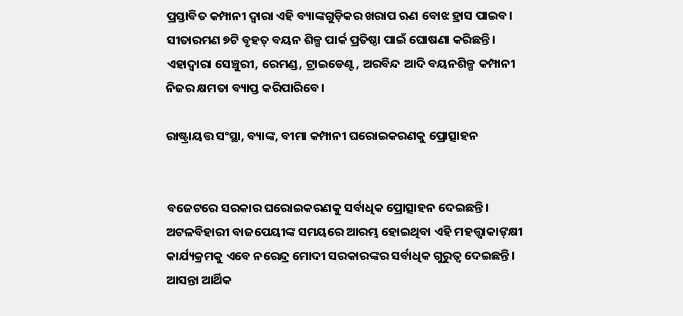ପ୍ରସ୍ତାବିତ କମ୍ପାନୀ ଦ୍ବାରା ଏହି ବ୍ୟାଙ୍କଗୁଡ଼ିକର ଖରାପ ଋଣ ବୋଝ ହ୍ରାସ ପାଇବ। ସୀତାରମଣ ୭ଟି ବୃହତ୍‌ ବୟନ ଶିଳ୍ପ ପାର୍କ ପ୍ରତିଷ୍ଠା ପାଇଁ ଘୋଷଣା କରିଛନ୍ତି। ଏହାଦ୍ବାରା ସେଞ୍ଚୁରୀ, ରେମଣ୍ଡ, ଟ୍ରାଇଡେଣ୍ଟ, ଅରବିନ୍ଦ ଆଦି ବୟନଶିଳ୍ପ କମ୍ପାନୀ ନିଜର କ୍ଷମତା ବ୍ୟାପ୍ତ କରିପାରିବେ।

ରାଷ୍ଟ୍ରାୟତ୍ତ ସଂସ୍ଥା, ବ୍ୟାଙ୍କ, ବୀମା କମ୍ପାନୀ ଘରୋଇକରଣକୁ ପ୍ରୋତ୍ସାହନ


ବଜେଟରେ ସରକାର ଘରୋଇକରଣକୁ ସର୍ବାଧିକ ପ୍ରୋତ୍ସାହନ ଦେଇଛନ୍ତି। ଅଟଳବିହାରୀ ବାଜପେୟୀଙ୍କ ସମୟରେ ଆରମ୍ଭ ହୋଇଥିବା ଏହି ମହତ୍ତ୍ବାକାଙ୍‌କ୍ଷୀ କାର୍ଯ୍ୟକ୍ରମକୁ ଏବେ ନରେନ୍ଦ୍ର ମୋଦୀ ସରକାରଙ୍କର ସର୍ବାଧିକ ଗୁରୁତ୍ବ ଦେଇଛନ୍ତି। ଆସନ୍ତା ଆର୍ଥିକ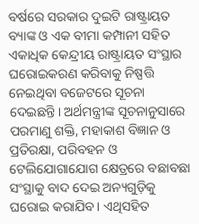ବର୍ଷରେ ସରକାର ଦୁଇଟି ରାଷ୍ଟ୍ରାୟତ ବ୍ୟାଙ୍କ ଓ ଏକ ବୀମା କମ୍ପାନୀ ସହିତ ଏକାଧିକ କେନ୍ଦ୍ରୀୟ ରାଷ୍ଟ୍ରାୟତ ସଂସ୍ଥାର ଘରୋଇକରଣ କରିବାକୁ ନିଷ୍ପତ୍ତି ନେଇଥିବା ବଜେଟରେ ସୂଚନା ଦେଇଛନ୍ତି। ଅର୍ଥମନ୍ତ୍ରୀଙ୍କ ସୂଚନାନୁସାରେ ପରମାଣୁ ଶକ୍ତି, ମହାକାଶ ବିଜ୍ଞାନ ଓ ପ୍ରତିରକ୍ଷା, ପରିବହନ ଓ ଟେଲିଯୋଗାଯୋଗ କ୍ଷେତ୍ରରେ ବଛାବଛା ସଂସ୍ଥାକୁ ବାଦ ଦେଇ ଅନ୍ୟଗୁଡ଼ିକୁ ଘରୋଇ କରାଯିବ। ଏଥିସହିତ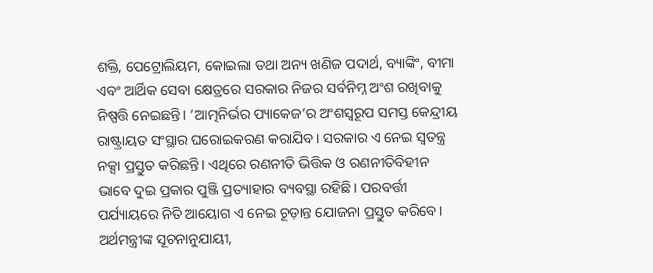ଶକ୍ତି, ପେଟ୍ରୋଲିୟମ, କୋଇଲା ତଥା ଅନ୍ୟ ଖଣିଜ ପଦାର୍ଥ, ବ୍ୟାଙ୍କିଂ, ବୀମା ଏବଂ ଆର୍ଥିକ ସେବା କ୍ଷେତ୍ରରେ ସରକାର ନିଜର ସର୍ବନିମ୍ନ ଅଂଶ ରଖିବାକୁ ନିଷ୍ପତ୍ତି ନେଇଛନ୍ତି। ‘ଆତ୍ମନିର୍ଭର ପ୍ୟାକେଜ’ର ଅଂଶସ୍ବରୂପ ସମସ୍ତ କେନ୍ଦ୍ରୀୟ ରାଷ୍ଟ୍ରାୟତ ସଂସ୍ଥାର ଘରୋଇକରଣ କରାଯିବ। ସରକାର ଏ ନେଇ ସ୍ବତନ୍ତ୍ର ନକ୍ସା ପ୍ରସ୍ତୁତ କରିଛନ୍ତି। ଏଥିରେ ରଣନୀତି ଭିତ୍ତିକ ଓ ରଣନୀତିବିହୀନ ଭାବେ ଦୁଇ ପ୍ରକାର ପୁଞ୍ଜି ପ୍ରତ୍ୟାହାର ବ୍ୟବସ୍ଥା ରହିଛି। ପରବର୍ତ୍ତୀ ପର୍ଯ୍ୟାୟରେ ନିତି ଆୟୋଗ ଏ ନେଇ ଚୂଡ଼ାନ୍ତ ଯୋଜନା ପ୍ରସ୍ତୁତ କରିବେ। ଅର୍ଥମନ୍ତ୍ରୀଙ୍କ ସୂଚନାନୁଯାୟୀ,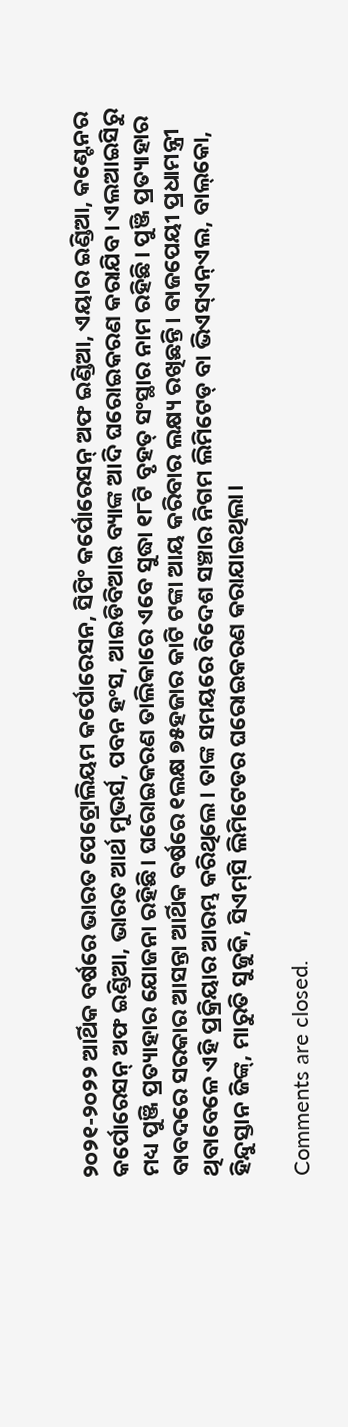୨୦୨୧-୨୦୨୨ ଆର୍ଥିକ ବର୍ଷରେ ଭାରତ ପେଟ୍ରୋଲିୟମ କର୍ପୋରେସନ, ସିପିଂ କର୍ପୋରେସନ୍‌ ଅଫ ଇଣ୍ଡିଆ, ଏୟାର ଇଣ୍ଡିଆ, କଣ୍ଟେନର କର୍ପୋରେସନ୍‌ ଅଫ ଇଣ୍ଡିଆ, ଭାରତ ଆର୍ଥ ମୁଭର୍ସ, ପବନ ହଂସ, ଆଇଡିବିଆଇ ବ୍ୟାଙ୍କ ଆଦି ଘରୋଇକରଣ କରାଯିବ। ଏଲଆଇସିରୁ ମଧ୍ୟ ପୁଞ୍ଜି ପ୍ରତ୍ୟାହାର ଯୋଜନା ରହିଛି। ଘରୋଇକରଣ ତାଲିକାରେ ଏବେ ସୁଦ୍ଧା ୧୮ଟି ବୃହତ୍‌ ସଂସ୍ଥାର ନାମ ରହିଛି। ପୁଞ୍ଜି ପ୍ରତ୍ୟାହାର ବାବଦରେ ସରକାର ଆସନ୍ତା ଆର୍ଥିକ ବର୍ଷରେ ୧ଲକ୍ଷ ୭୫ହଜାର କାଟି ଟଙ୍କା ଆୟ କରିବାର ଲକ୍ଷ୍ୟ ରଖିଛନ୍ତି। ବାଜପେୟୀ ପ୍ରଧାମନ୍ତ୍ରୀ ଥିବାବେଳେ ଏହି ପ୍ରକ୍ରିୟାର ଆରମ୍ଭ କରିଥିଲେ। ତାଙ୍କ ସମୟରେ ବିଦେଶ ସଞ୍ଚାର ନିଗମ ଲିମିଟେଡ୍‌ ବା ଭିଏସ୍‌ଏନ୍‌ଏଲ, ବାଲ୍‌କୋ, ହିନ୍ଦୁସ୍ତାନ ଜିଙ୍କ୍‌, ମାରୁତି ସୁଜୁକି, ସିଏମ୍‌ସି ଲିମିଟେଡର ଘରୋଇକରଣ କରାଯାଇଥିଲା।

Comments are closed.